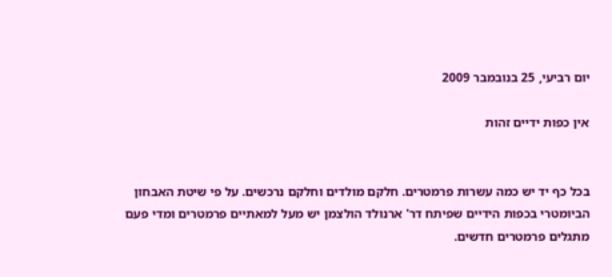יום רביעי, 25 בנובמבר 2009

אין כפות ידיים זהות


בכל כף יד יש כמה עשרות פרמטרים. חלקם מולדים וחלקם נרכשים. על פי שיטת האבחון הביומטרי בכפות הידיים שפיתח דר' ארנולד הולצמן יש מעל למאתיים פרמטרים ומדי פעם מתגלים פרמטרים חדשים.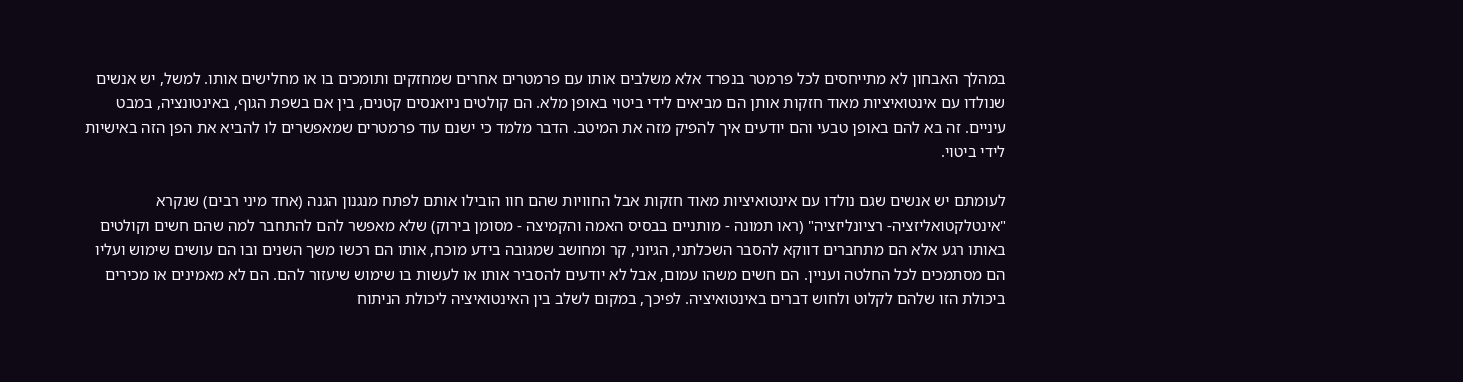במהלך האבחון לא מתייחסים לכל פרמטר בנפרד אלא משלבים אותו עם פרמטרים אחרים שמחזקים ותומכים בו או מחלישים אותו. למשל, יש אנשים שנולדו עם אינטואיציות מאוד חזקות אותן הם מביאים לידי ביטוי באופן מלא. הם קולטים ניואנסים קטנים, בין אם בשפת הגוף, באינטונציה, במבט עיניים. זה בא להם באופן טבעי והם יודעים איך להפיק מזה את המיטב. הדבר מלמד כי ישנם עוד פרמטרים שמאפשרים לו להביא את הפן הזה באישיות לידי ביטוי.

לעומתם יש אנשים שגם נולדו עם אינטואיציות מאוד חזקות אבל החוויות שהם חוו הובילו אותם לפתח מנגנון הגנה (אחד מיני רבים) שנקרא "אינטלקטואליזציה- רציונליזציה" (ראו תמונה - מותניים בבסיס האמה והקמיצה - מסומן בירוק) שלא מאפשר להם להתחבר למה שהם חשים וקולטים באותו רגע אלא הם מתחברים דווקא להסבר השכלתני, הגיוני, קר ומחושב שמגובה בידע מוכח, אותו הם רכשו משך השנים ובו הם עושים שימוש ועליו הם מסתמכים לכל החלטה ועניין. הם חשים משהו עמום, אבל לא יודעים להסביר אותו או לעשות בו שימוש שיעזור להם. הם לא מאמינים או מכירים ביכולת הזו שלהם לקלוט ולחוש דברים באינטואיציה. לפיכך, במקום לשלב בין האינטואיציה ליכולת הניתוח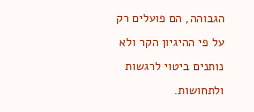הגבוהה, הם פועלים רק על פי ההיגיון הקר ולא נותנים ביטוי לרגשות ולתחושות.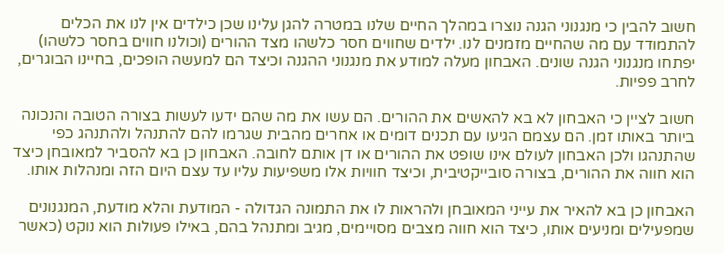חשוב להבין כי מנגנוני הגנה נוצרו במהלך החיים שלנו במטרה להגן עלינו שכן כילדים אין לנו את הכלים להתמודד עם מה שהחיים מזמנים לנו. ילדים שחווים חסר כלשהו מצד ההורים (וכולנו חווים בחסר כלשהו) יפתחו מנגנוני הגנה שונים. האבחון מעלה למודע את מנגנוני ההגנה וכיצד הם למעשה הופכים, בחיינו הבוגרים, לחרב פפיות.

חשוב לציין כי האבחון לא בא להאשים את ההורים. הם עשו את מה שהם ידעו לעשות בצורה הטובה והנכונה ביותר באותו זמן. הם עצמם הגיעו עם תכנים דומים או אחרים מהבית שגרמו להם להתנהל ולהתנהג כפי שהתנהגו ולכן האבחון לעולם אינו שופט את ההורים או דן אותם לחובה. האבחון כן בא להסביר למאובחן כיצד הוא חווה את ההורים, בצורה סובייקטיבית, וכיצד חוויות אלו משפיעות עליו עד עצם היום הזה ומנהלות אותו.

האבחון כן בא להאיר את עייני המאובחן ולהראות לו את התמונה הגדולה - המודעת והלא מודעת, המנגנונים שמפעילים ומניעים אותו, כיצד הוא חווה מצבים מסויימים, מגיב ומתנהל בהם, באילו פעולות הוא נוקט (כאשר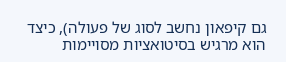גם קיפאון נחשב לסוג של פעולה), כיצד הוא מרגיש בסיטואציות מסויימות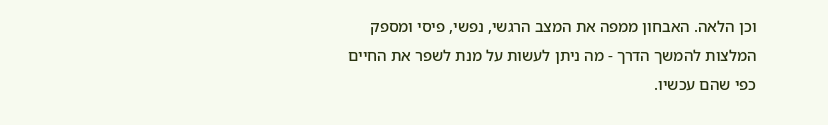וכן הלאה. האבחון ממפה את המצב הרגשי, נפשי, פיסי ומספק המלצות להמשך הדרך - מה ניתן לעשות על מנת לשפר את החיים כפי שהם עכשיו.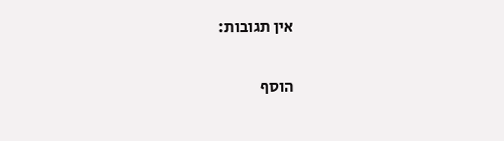אין תגובות:

הוסף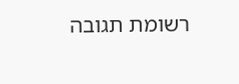רשומת תגובה